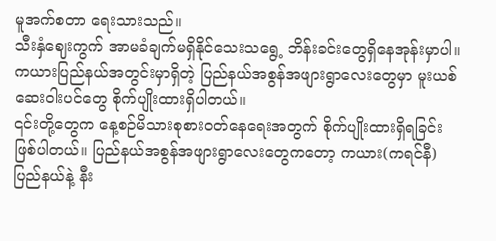မူအက်စတာ ရေးသားသည်။
သီးနှံဈေးကွက် အာမခံချက်မရှိနိုင်သေးသရွေ့ ဘိန်းခင်းတွေရှိနေအုန်းမှာပါ။
ကယားပြည်နယ်အတွင်းမှာရှိတဲ့ ပြည်နယ်အစွန်အဖျားရွာလေးတွေမှာ မူးယစ်ဆေးဝါးပင်တွေ စိုက်ပျိုးထားရှိပါတယ်။
၎င်းတို့တွေက နေ့စဉ်မိသားစုစားဝတ်နေရေးအတွက် စိုက်ပျိုးထားရှိရခြင်း ဖြစ်ပါတယ်။ ပြည်နယ်အစွန်အဖျားရွာလေးတွေကတော့ ကယား(ကရင်နီ)ပြည်နယ်နဲ့ နီး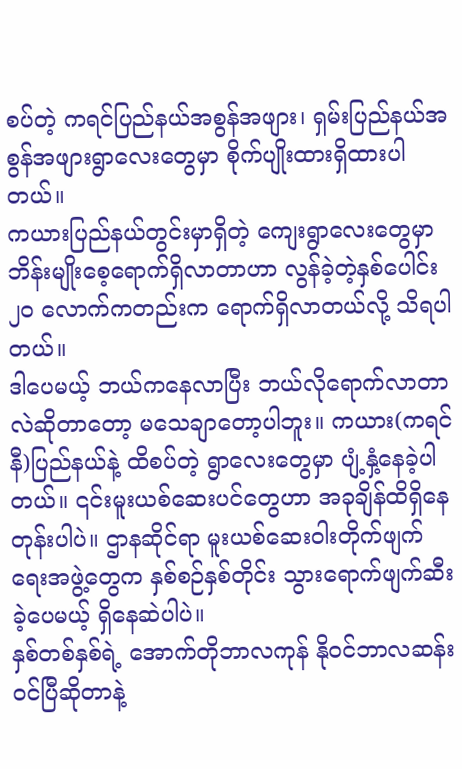စပ်တဲ့ ကရင်ပြည်နယ်အစွန်အဖျား၊ ရှမ်းပြည်နယ်အစွန်အဖျားရွာလေးတွေမှာ စိုက်ပျိုးထားရှိထားပါတယ်။
ကယားပြည်နယ်တွင်းမှာရှိတဲ့ ကျေးရွာလေးတွေမှာ ဘိန်းမျိုးစေ့ရောက်ရှိလာတာဟာ လွန်ခဲ့တဲ့နှစ်ပေါင်း ၂ဝ လောက်ကတည်းက ရောက်ရှိလာတယ်လို့ သိရပါတယ်။
ဒါပေမယ့် ဘယ်ကနေလာပြီး ဘယ်လိုရောက်လာတာလဲဆိုတာတော့ မသေချာတော့ပါဘူး။ ကယား(ကရင်နီ)ပြည်နယ်နဲ့ ထိစပ်တဲ့ ရွာလေးတွေမှာ ပျံ့နှံ့နေခဲ့ပါတယ်။ ၎င်းမူးယစ်ဆေးပင်တွေဟာ အခုချိန်ထိရှိနေတုန်းပါပဲ။ ဌာနဆိုင်ရာ မူးယစ်ဆေးဝါးတိုက်ဖျက်ရေးအဖွဲ့တွေက နှစ်စဉ်နှစ်တိုင်း သွားရောက်ဖျက်ဆီးခဲ့ပေမယ့် ရှိနေဆဲပါပဲ။
နှစ်တစ်နှစ်ရဲ့ အောက်တိုဘာလကုန် နိုဝင်ဘာလဆန်းဝင်ပြီဆိုတာနဲ့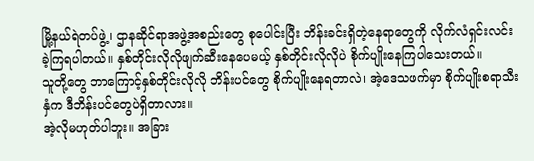မြို့နယ်ရဲတပ်ဖွဲ့၊ ဌာနဆိုင်ရာအဖွဲ့အစည်းတွေ စုပေါင်းပြီး ဘိန်းခင်းရှိတဲ့နေရာတွေကို လိုက်လံရှင်းလင်းခဲ့ကြရပါတယ်။ နှစ်တိုင်းလိုလိုဖျက်ဆီးနေပေမယ့် နှစ်တိုင်းလိုလိုပဲ စိုက်ပျိုးနေကြပါသေးတယ်။
သူတို့တွေ ဘာကြောင့်နှစ်တိုင်းလိုလို ဘိန်းပင်တွေ စိုက်ပျိုးနေရတာလဲ၊ အဲ့ဒေသဖက်မှာ စိုက်ပျိုးစရာသီးနှံက ဒီဘိန်းပင်တွေပဲရှိတာလား။
အဲ့လိုမဟုတ်ပါဘူး။ အခြား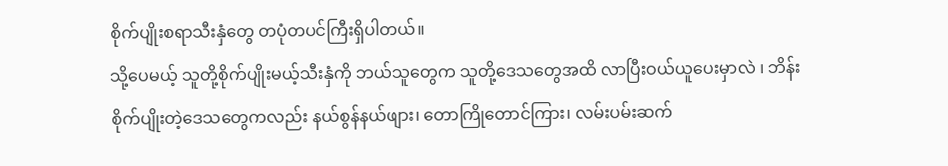စိုက်ပျိုးစရာသီးနှံတွေ တပုံတပင်ကြီးရှိပါတယ်။
သို့ပေမယ့် သူတို့စိုက်ပျိုးမယ့်သီးနှံကို ဘယ်သူတွေက သူတို့ဒေသတွေအထိ လာပြီးဝယ်ယူပေးမှာလဲ ၊ ဘိန်းစိုက်ပျိုးတဲ့ဒေသတွေကလည်း နယ်စွန်နယ်ဖျား၊ တောကြိုတောင်ကြား၊ လမ်းပမ်းဆက်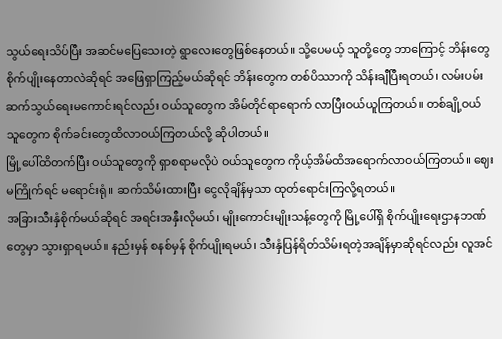သွယ်ရေးသိပ်ပြီး အဆင်မပြေသေးတဲ့ ရွာလေးတွေဖြစ်နေတယ်။ သို့ပေမယ့် သူတို့တွေ ဘာကြောင့် ဘိန်းတွေ စိုက်ပျိုးနေတာလဲဆိုရင် အဖြေရှာကြည့်မယ်ဆိုရင် ဘိန်းတွေက တစ်ပိဿာကို သိန်းချီပြီးရတယ်၊ လမ်းပမ်းဆက်သွယ်ရေးမကောင်းရင်လည်း ဝယ်သူတွေက အိမ်တိုင်ရာရောက် လာပြီးဝယ်ယူကြတယ်။ တစ်ချို့ဝယ်သူတွေက စိုက်ခင်းတွေထိလာဝယ်ကြတယ်လို့ ဆိုပါတယ်။
မြို့ပေါ်ထိတက်ပြီး ဝယ်သူတွေကို ရှာစရာမလိုပဲ ဝယ်သူတွေက ကိုယ့်အိမ်ထိအရောက်လာဝယ်ကြတယ်။ ဈေးမကြိုက်ရင် မရောင်းရုံ။ ဆက်သိမ်းထားပြီး ငွေလိုချိန်မှသာ ထုတ်ရောင်းကြလို့ရတယ်။
အခြားသီးနှံစိုက်မယ်ဆိုရင် အရင်းအနှီးလိုမယ်၊ မျိုးကောင်းမျိုးသန့်တွေကို မြို့ပေါ်ရှိ စိုက်ပျိုးရေးဌာနဘဏ်တွေမှာ သွားရှာရမယ်။ နည်းမှန် စနစ်မှန် စိုက်ပျိုးရမယ်၊ သီးနှံပြန်ရိတ်သိမ်းရတဲ့အချိန်မှာဆိုရင်လည်း လူအင်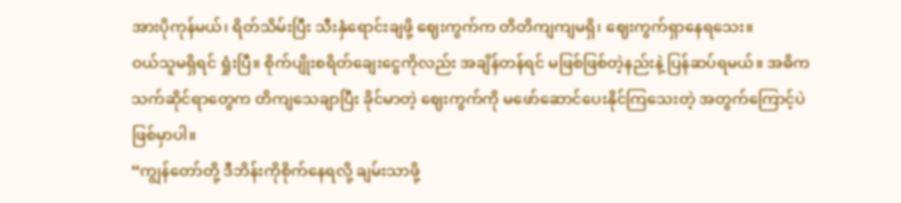အားပိုကုန်မယ်၊ ရိတ်သိမ်းပြီး သီးနှံရောင်းချဖို့ ဈေးကွက်က တိတိကျကျမရှိ၊ ဈေးကွက်ရှာနေရသေး။
ဝယ်သူမရှိရင် ရှုံးပြီ။ စိုက်ပျိုးစရိတ်ချေးငွေကိုလည်း အချိန်တန်ရင် မဖြစ်ဖြစ်တဲ့နည်းနဲ့ ပြန်ဆပ်ရမယ်။ အဓိက သက်ဆိုင်ရာတွေက တိကျသေချာပြီး ခိုင်မာတဲ့ ဈေးကွက်ကို မဖော်ဆောင်ပေးနိုင်ကြသေးတဲ့ အတွက်ကြောင့်ပဲ ဖြစ်မှာပါ။
“ကျွန်တော်တို့ ဒီဘိန်းကိုစိုက်နေရလို့ ချမ်းသာဖို့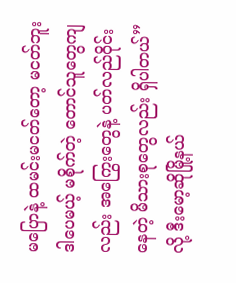မပြောနဲ့ ထမင်းမငတ်တော့ မငတ်ဘူး ဒါပေမယ့် မစိုက်တဲ့ တောင်သူတွေကျလည်း အကြွေးတွေနဲ့ ပတ်လည်ဝိုင်းနေတဲ့ မိသားစုတွေလည်း ရှိပါတယ်” လို့ ဒီးမော့ဆိုမြို့နယ်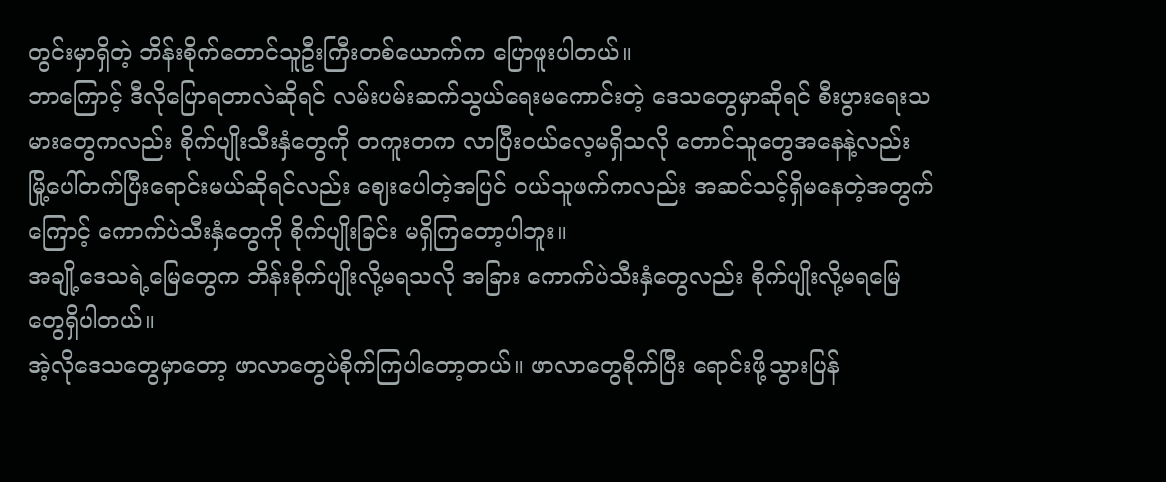တွင်းမှာရှိတဲ့ ဘိန်းစိုက်တောင်သူဦးကြီးတစ်ယောက်က ပြောဖူးပါတယ်။
ဘာကြောင့် ဒီလိုပြောရတာလဲဆိုရင် လမ်းပမ်းဆက်သွယ်ရေးမကောင်းတဲ့ ဒေသတွေမှာဆိုရင် စီးပွားရေးသမားတွေကလည်း စိုက်ပျိုးသီးနှံတွေကို တကူးတက လာပြီးဝယ်လေ့မရှိသလို တောင်သူတွေအနေနဲ့လည်း မြို့ပေါ်တက်ပြီးရောင်းမယ်ဆိုရင်လည်း ဈေးပေါတဲ့အပြင် ဝယ်သူဖက်ကလည်း အဆင်သင့်ရှိမနေတဲ့အတွက်ကြောင့် ကောက်ပဲသီးနှံတွေကို စိုက်ပျိုးခြင်း မရှိကြတော့ပါဘူး။
အချို့ဒေသရဲ့မြေတွေက ဘိန်းစိုက်ပျိုးလို့မရသလို အခြား ကောက်ပဲသီးနှံတွေလည်း စိုက်ပျိုးလို့မရမြေတွေရှိပါတယ်။
အဲ့လိုဒေသတွေမှာတော့ ဖာလာတွေပဲစိုက်ကြပါတော့တယ်။ ဖာလာတွေစိုက်ပြီး ရောင်းဖို့သွားပြန်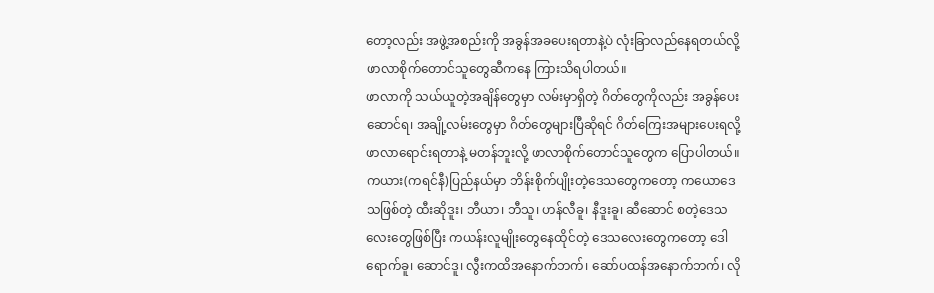တော့လည်း အဖွဲ့အစည်းကို အခွန်အခပေးရတာနဲ့ပဲ လုံးခြာလည်နေရတယ်လို့ ဖာလာစိုက်တောင်သူတွေဆီကနေ ကြားသိရပါတယ်။
ဖာလာကို သယ်ယူတဲ့အချိန်တွေမှာ လမ်းမှာရှိတဲ့ ဂိတ်တွေကိုလည်း အခွန်ပေးဆောင်ရ၊ အချို့လမ်းတွေမှာ ဂိတ်တွေများပြီဆိုရင် ဂိတ်ကြေးအများပေးရလို့ ဖာလာရောင်းရတာနဲ့ မတန်ဘူးလို့ ဖာလာစိုက်တောင်သူတွေက ပြောပါတယ်။
ကယား(ကရင်နီ)ပြည်နယ်မှာ ဘိန်းစိုက်ပျိုးတဲ့ဒေသတွေကတော့ ကယောဒေသဖြစ်တဲ့ ထီးဆိုဒူး၊ ဘီယာ၊ ဘီသူ၊ ဟန်လီခူ၊ နီဒူးခူ၊ ဆီဆောင် စတဲ့ဒေသလေးတွေဖြစ်ပြီး ကယန်းလူမျိုးတွေနေထိုင်တဲ့ ဒေသလေးတွေကတော့ ဒေါရောက်ခူ၊ ဆောင်ဒူ၊ လွီးကထိအနောက်ဘက်၊ ဆော်ပထန်အနောက်ဘက်၊ လို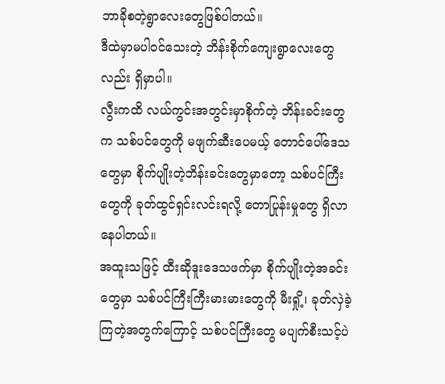ဘာခိုစတဲ့ရွာလေးတွေဖြစ်ပါတယ်။
ဒီထဲမှာမပါဝင်သေးတဲ့ ဘိန်းစိုက်ကျေးရွာလေးတွေလည်း ရှိမှာပါ။
လွီးကထိ လယ်ကွင်းအတွင်းမှာစိုက်တဲ့ ဘိန်းခင်းတွေက သစ်ပင်တွေကို မဖျက်ဆီးပေမယ့် တောင်ပေါ်ဒေသတွေမှာ စိုက်ပျိုးတဲ့ဘိန်းခင်းတွေမှာတော့ သစ်ပင်ကြီးတွေကို ခုတ်ထွင်ရှင်းလင်းရလို့ တောပြုန်းမှုတွေ ရှိလာနေပါတယ်။
အထူးသဖြင့် ထီးဆိုဒူးဒေသဖက်မှာ စိုက်ပျိုးတဲ့အခင်းတွေမှာ သစ်ပင်ကြီးကြီးမားမားတွေကို မီးရှို့၊ ခုတ်လှဲခဲ့ကြတဲ့အတွက်ကြောင့် သစ်ပင်ကြီးတွေ မပျက်စီးသင့်ပဲ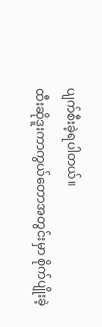ပျက်စီးခဲ့ရပါတယ်။
ထီးဆိုဒူးကာကွယ်တောအတွင်းမှာ စိုက်ပျိုးခဲ့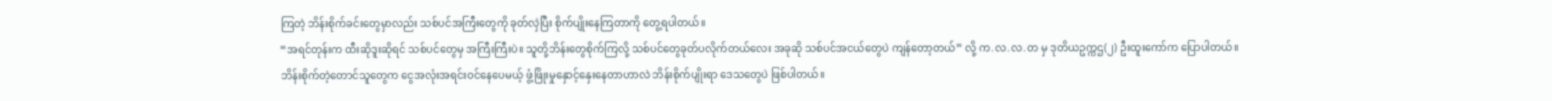ကြတဲ့ ဘိန်းစိုက်ခင်းတွေမှာလည်း သစ်ပင်အကြီးတွေကို ခုတ်လှဲပြီး စိုက်ပျိုးနေကြတာကို တွေ့ရပါတယ်။
“အရင်တုန်းက ထီးဆိုဒူးဆိုရင် သစ်ပင်တွေမှ အကြီးကြီးပဲ။ သူတို့ဘိန်းတွေစိုက်ကြလို့ သစ်ပင်တွေခုတ်ပလိုက်တယ်လေး အခုဆို သစ်ပင်အငယ်တွေပဲ ကျန်တော့တယ်” လို့ က.လ.လ.တ မှ ဒုတိယဥက္ကဌ(၂) ဦးထူးကော်က ပြောပါတယ်။
ဘိန်းစိုက်တဲ့တောင်သူတွေက ငွေအလုံးအရင်းဝင်နေပေမယ့် ဖွံ့ဖြိုးမှုနှောင့်နှေးနေတာဟာလဲ ဘိန်းစိုက်ပျိုးရာ ဒေသတွေပဲ ဖြစ်ပါတယ်။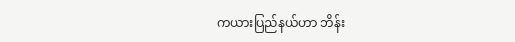ကယားပြည်နယ်ဟာ ဘိန်း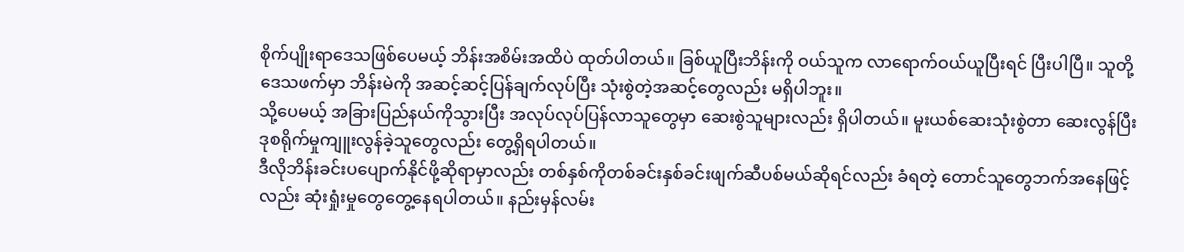စိုက်ပျိုးရာဒေသဖြစ်ပေမယ့် ဘိန်းအစိမ်းအထိပဲ ထုတ်ပါတယ်။ ခြစ်ယူပြီးဘိန်းကို ဝယ်သူက လာရောက်ဝယ်ယူပြီးရင် ပြီးပါပြီ။ သူတို့ဒေသဖက်မှာ ဘိန်းမဲကို အဆင့်ဆင့်ပြန်ချက်လုပ်ပြီး သုံးစွဲတဲ့အဆင့်တွေလည်း မရှိပါဘူး။
သို့ပေမယ့် အခြားပြည်နယ်ကိုသွားပြီး အလုပ်လုပ်ပြန်လာသူတွေမှာ ဆေးစွဲသူများလည်း ရှိပါတယ်။ မူးယစ်ဆေးသုံးစွဲတာ ဆေးလွန်ပြီး ဒုစရိုက်မှုကျူးလွန်ခဲ့သူတွေလည်း တွေ့ရှိရပါတယ်။
ဒီလိုဘိန်းခင်းပပျောက်နိုင်ဖို့ဆိုရာမှာလည်း တစ်နှစ်ကိုတစ်ခင်းနှစ်ခင်းဖျက်ဆီပစ်မယ်ဆိုရင်လည်း ခံရတဲ့ တောင်သူတွေဘက်အနေဖြင့်လည်း ဆုံးရှုံးမှုတွေတွေ့နေရပါတယ်။ နည်းမှန်လမ်း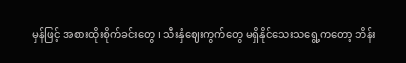မှန်ဖြင့် အစားထိုးစိုက်ခင်းတွေ ၊ သီးနှံဈေးကွက်တွေ မရှိနိုင်သေးသရွေ့ကတော့ ဘိန်း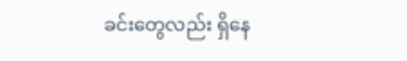ခင်းတွေလည်း ရှိနေ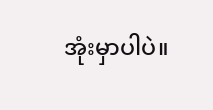အုံးမှာပါပဲ။